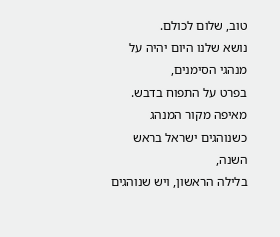טוב, שלום לכולם.
נושא שלנו היום יהיה על מנהגי הסימנים,
בפרט על התפוח בדבש.
מאיפה מקור המנהג כשנוהגים ישראל בראש השנה,
בלילה הראשון, ויש שנוהגים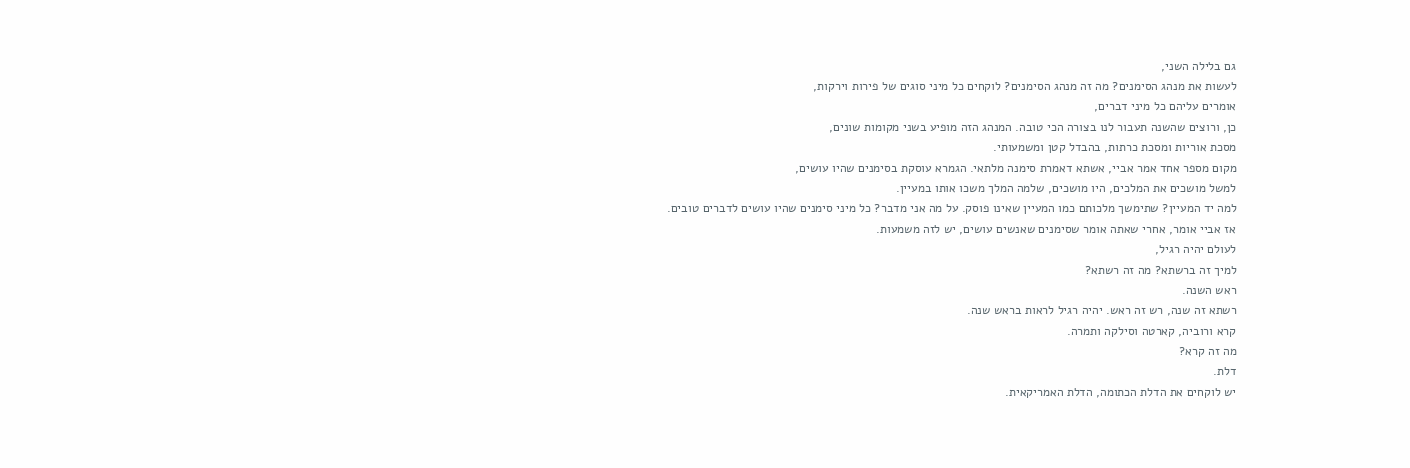גם בלילה השני,
לעשות את מנהג הסימנים? מה זה מנהג הסימנים? לוקחים כל מיני סוגים של פירות וירקות,
אומרים עליהם כל מיני דברים,
כן, ורוצים שהשנה תעבור לנו בצורה הכי טובה. המנהג הזה מופיע בשני מקומות שונים,
מסכת אוריות ומסכת כרתות, בהבדל קטן ומשמעותי.
מקום מספר אחד אמר אביי, אשתא דאמרת סימנה מלתאי. הגמרא עוסקת בסימנים שהיו עושים,
למשל מושכים את המלכים, היו מושכים, שלמה המלך משכו אותו במעיין.
למה יד המעיין? שתימשך מלכותם כמו המעיין שאינו פוסק. על מה אני מדבר? כל מיני סימנים שהיו עושים לדברים טובים.
אז אביי אומר, אחרי שאתה אומר שסימנים שאנשים עושים, יש לזה משמעות.
לעולם יהיה רגיל,
למיך זה ברשתא? מה זה רשתא?
ראש השנה.
רשתא זה שנה, רש זה ראש. יהיה רגיל לראות בראש שנה.
קרא ורוביה, קארטה וסילקה ותמרה.
מה זה קרא?
דלת.
יש לוקחים את הדלת הכתומה, הדלת האמריקאית.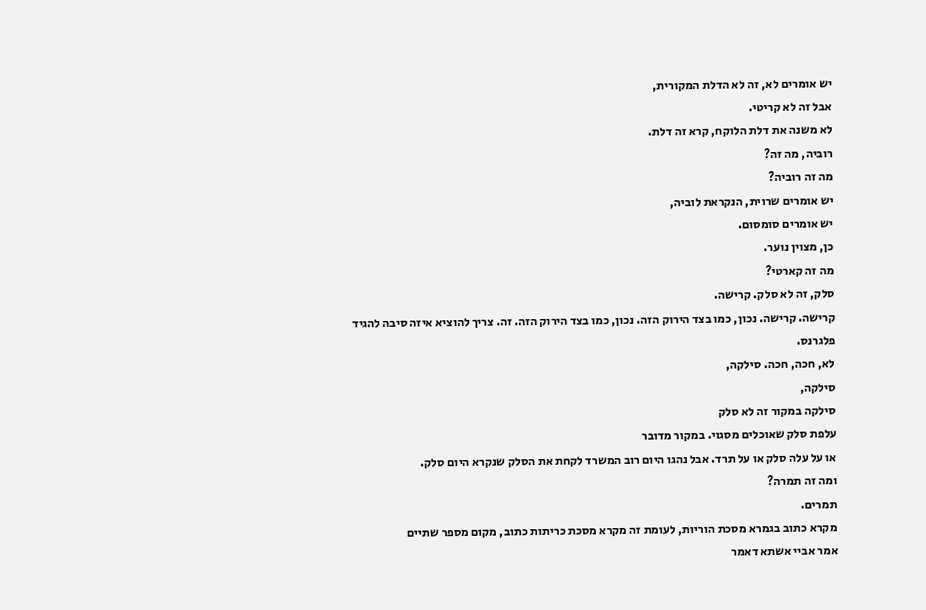יש אומרים לא, זה לא הדלת המקורית,
אבל זה לא קריטי.
לא משנה את דלת הלוקח, קרא זה דלת.
רוביה, מה זה?
מה זה רוביה?
יש אומרים שרוית, הנקראת לוביה,
יש אומרים סומסום.
כן, מצוין נוער.
מה זה קארטי?
סלק, זה לא סלק. קרישה.
קרישה. קרישה. נכון, כמו בצד הירוק הזה. נכון, כמו בצד הירוק הזה. זה. צריך להוציא איזה סיבה להגיד פלגרנס.
לא, חכה, חכה. סילקה,
סילקה,
סילקה במקור זה לא סלק
עלפת סלק שאוכלים מסגוי. במקור מדובר
או על עלה סלק או על תרד. אבל נהגו היום רוב המשרד לקחת את הסלק שנקרא היום סלק.
ומה זה תמרה?
תמרים.
מקרא כתוב בגמרא מסכת הוריות, לעומת זה מקרא מסכת כריתות כתוב, מקום מספר שתיים
אמר אביי אשתא דאמר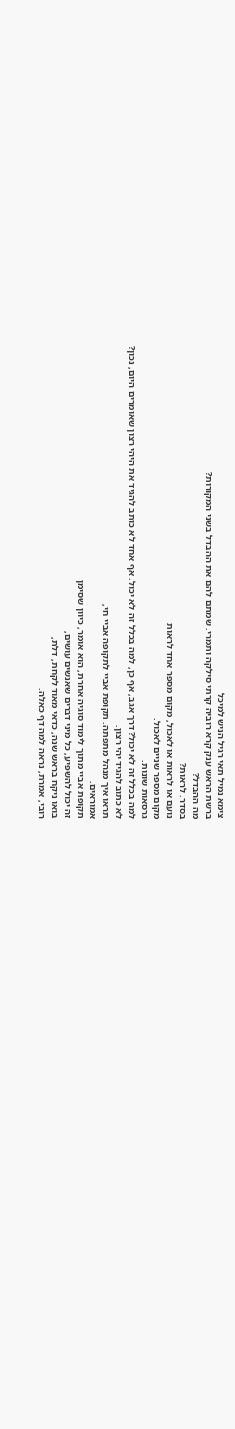צימא נמיל תאי רגיל הניש למיכל
ברשת הראש ענק קרא רוביה קרתי סילקה ותמרי. שמתם להם את ההבדל בשני המקורות?
מה ההבדל?
בסדר. לראות?
נועם או לראות או לאכול, מקום מספר אחד לראות
מקום מספר שניים לאכול.
גרסאות שונות.
למה בכלל זה לא יכול? דרך אגב, אף כן, למה בכלל זה לא יכול. אף אחד לא כותב להגיד את היהי רצון שאומרים היום, נכון?
לא כתוב להגיד יהי רצון.
תראו איך מנהל מתפתה. תקופת אביי לתקופה אביי חי,
אמוראים.
תקופת אביי מתוך לימוד סוגיה אחרת, הוא אומר, כיוון שסימן
זה יכול להשפיע, כל מיני דברים שאנשים עושים,
בואו ניקח בראש שנה, כדאי מאוד לקחת, דלת,
רובי, אמרת, נראה למה דף כאלה.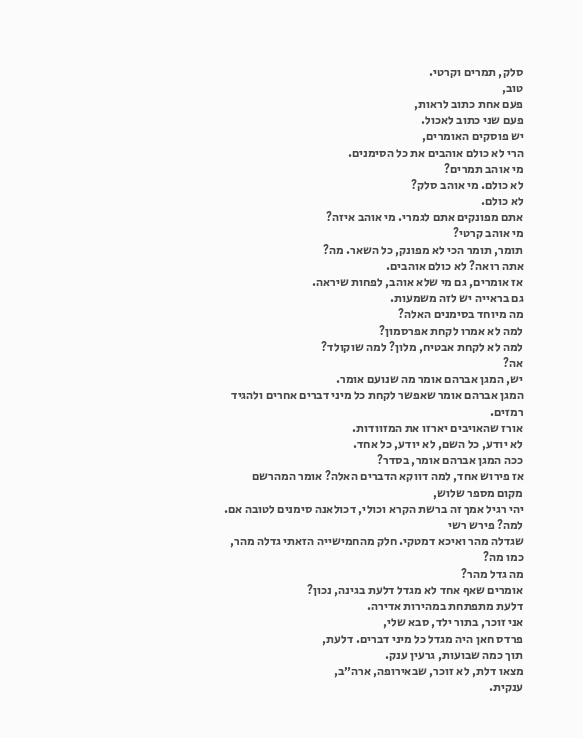סלק, תמרים וקרטי.
טוב,
פעם אחת כתוב לראות,
פעם שני כתוב לאכול.
יש פוסקים האומרים,
הרי לא כולם אוהבים את כל הסימנים.
מי אוהב תמרים?
לא כולם. מי אוהב סלק?
לא כולם.
אתם מפונקים אתם לגמרי. מי אוהב איזה?
מי אוהב קרטי?
תומר, תומר הכי לא מפונק, כל השאר. מה?
אתה רואה? לא כולם אוהבים.
אז אומרים, גם מי שלא אוהב, לפחות שיראה.
גם בראייה יש לזה משמעות.
מה מיוחד בסימנים האלה?
למה לא אמרו לקחת אפרסמון?
למה לא לקחת אבטיח, מלון? למה שוקולד?
אה?
יש, המגן אברהם אומר מה שנועם אומר.
המגן אברהם אומר שאפשר לקחת כל מיני דברים אחרים ולהגיד רמזים.
אורז שהאויבים יארזו את המזוודות.
לא יודע, כל השם, לא יודע, כל אחד.
ככה המגן אברהם אומר, בסדר?
אז פירוש אחד, למה דווקא הדברים האלה? אומר המהרשם מקום מספר שלוש,
יהי רגיל אמך זה ברשת הקרא וכולי, דכולאנה סימנים לטובה אם. למה? פירש רשי
שגדלה מהר ואיכא דמטקי. חלק מהחמישייה הזאתי גדלה מהר, כמו מה?
מה גדל מהר?
אומרים שאף אחד לא מגדל דלעת בגינה, נכון?
דלעת מתפתחת במהירות אדירה.
אני זוכר, בתור ילד, סבא שלי,
פרדס חאן היה מגדל כל מיני דברים. דלעת,
תוך כמה שבועות, גרעין ענק.
מצאו דלת, לא זוכר, שבאירופה, ארה״ב,
ענקית.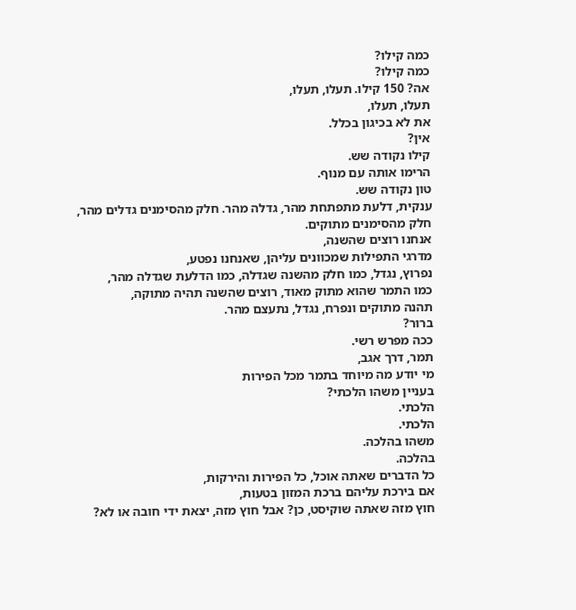כמה קילו?
כמה קילו?
אה? 150 קילו. תעלו, תעלו,
תעלו, תעלו,
את לא בכיגון בכלל.
אין?
קילו נקודה שש.
הרימו אותה עם מנוף.
טון נקודה שש.
ענקית, דלעת מתפתחת מהר, גדלה מהר. חלק מהסימנים גדלים מהר,
חלק מהסימנים מתוקים.
אנחנו רוצים שהשנה,
מדרגי התפילות שמכוונים עליהן, שאנחנו נפטע,
נפרוץ, נגדל, כמו חלק מהשנה שגדלה, כמו הדלעת שגדלה מהר,
כמו התמר שהוא מתוק מאוד, רוצים שהשנה תהיה מתוקה,
תהנה מתוקים ונפרח, נגדל, נתעצם מהר.
ברור?
ככה מפרש רשי.
תמר, דרך אגב,
מי יודע מה מיוחד בתמר מכל הפירות
בעניין משהו הלכתי?
הלכתי.
הלכתי.
משהו בהלכה.
בהלכה.
כל הדברים שאתה אוכל, כל הפירות והירקות,
אם בירכת עליהם ברכת המזון בטעות,
חוץ מזה שאתה שוקיסט, כן? אבל חוץ מזה, יצאת ידי חובה או לא?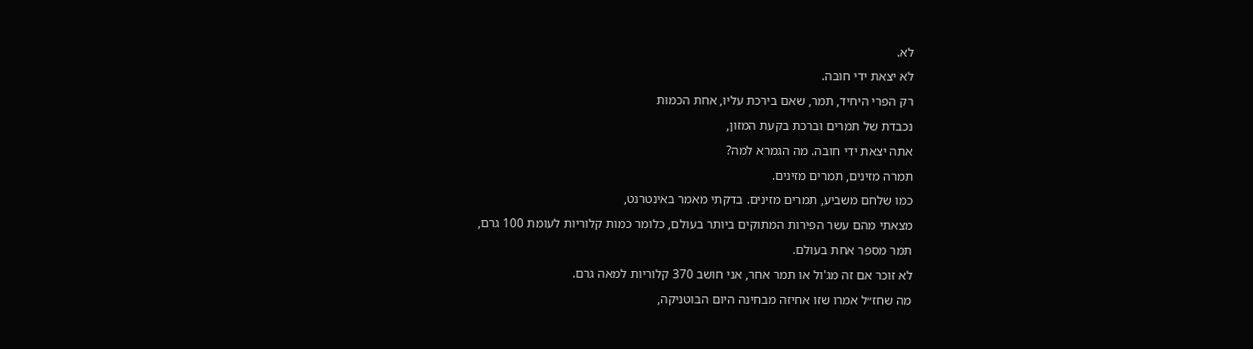לא.
לא יצאת ידי חובה.
רק הפרי היחיד, תמר, שאם בירכת עליו, אחת הכמות
נכבדת של תמרים וברכת בקעת המזון,
אתה יצאת ידי חובה. מה הגמרא למה?
תמרה מזינים, תמרים מזינים.
כמו שלחם משביע, תמרים מזינים. בדקתי מאמר באינטרנט,
מצאתי מהם עשר הפירות המתוקים ביותר בעולם, כלומר כמות קלוריות לעומת 100 גרם,
תמר מספר אחת בעולם.
לא זוכר אם זה מג'ול או תמר אחר, אני חושב 370 קלוריות למאה גרם.
מה שחז״ל אמרו שזו אחיזה מבחינה היום הבוטניקה,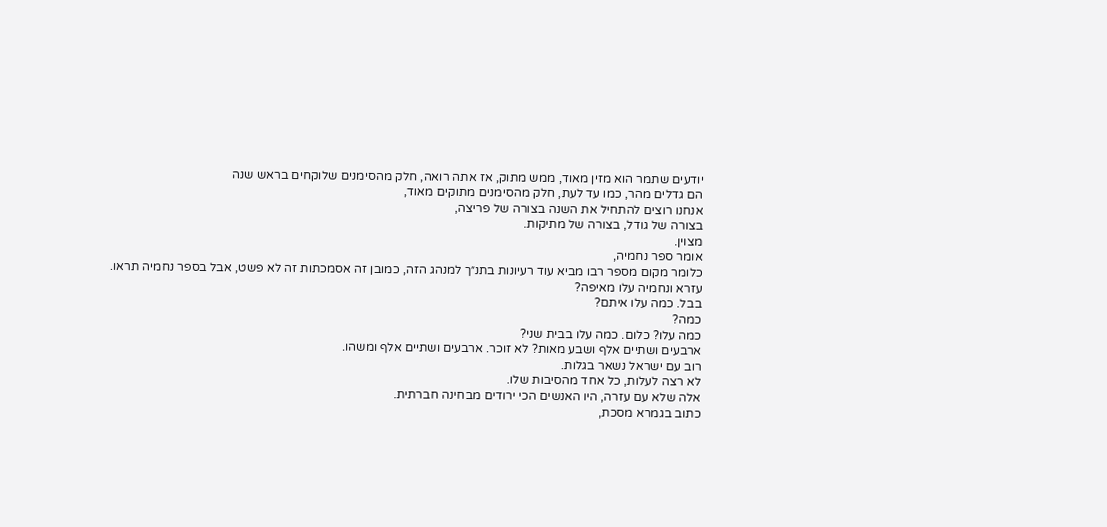יודעים שתמר הוא מזין מאוד, ממש מתוק, אז אתה רואה, חלק מהסימנים שלוקחים בראש שנה
הם גדלים מהר, כמו עד לעת, חלק מהסימנים מתוקים מאוד,
אנחנו רוצים להתחיל את השנה בצורה של פריצה,
בצורה של גודל, בצורה של מתיקות.
מצוין.
אומר ספר נחמיה,
כלומר מקום מספר רבו מביא עוד רעיונות בתנ״ך למנהג הזה, כמובן זה אסמכתות זה לא פשט, אבל בספר נחמיה תראו.
עזרא ונחמיה עלו מאיפה?
בבל. כמה עלו איתם?
כמה?
כמה עלו? כלום. כמה עלו בבית שני?
ארבעים ושתיים אלף ושבע מאות? לא זוכר. ארבעים ושתיים אלף ומשהו.
רוב עם ישראל נשאר בגלות.
לא רצה לעלות, כל אחד מהסיבות שלו.
אלה שלא עם עזרה, היו האנשים הכי ירודים מבחינה חברתית.
כתוב בגמרא מסכת,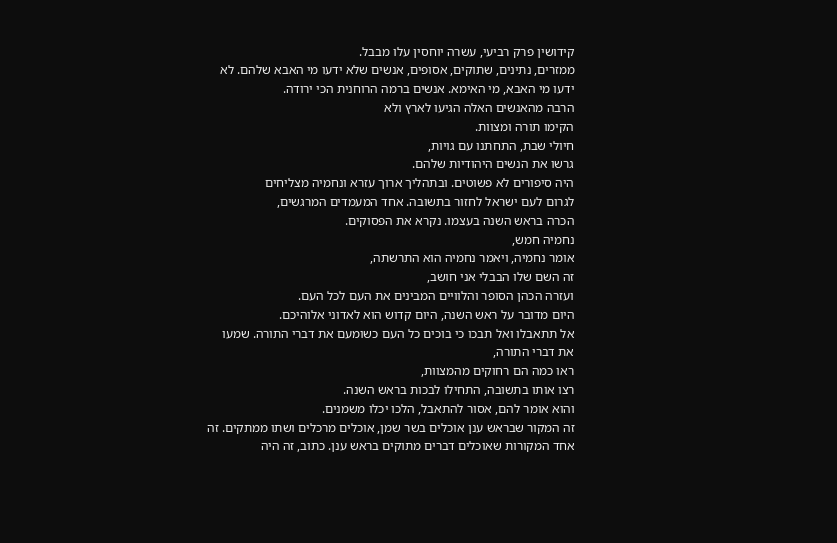קידושין פרק רביעי, עשרה יוחסין עלו מבבל.
ממזרים, נתינים, שתוקים, אסופים, אנשים שלא ידעו מי האבא שלהם. לא ידעו מי האבא, מי האימא. אנשים ברמה הרוחנית הכי ירודה.
הרבה מהאנשים האלה הגיעו לארץ ולא
הקימו תורה ומצוות.
חיולי שבת, התחתנו עם גויות,
גרשו את הנשים היהודיות שלהם.
היה סיפורים לא פשוטים. ובתהליך ארוך עזרא ונחמיה מצליחים
לגרום לעם ישראל לחזור בתשובה. אחד המעמדים המרגשים,
הכרה בראש השנה בעצמו. נקרא את הפסוקים.
נחמיה חמש,
אומר נחמיה, ויאמר נחמיה הוא התרשתה,
זה השם שלו הבבלי אני חושב,
ועזרה הכהן הסופר והלוויים המבינים את העם לכל העם.
היום מדובר על ראש השנה, היום קדוש הוא לאדוני אלוהיכם.
אל תתאבלו ואל תבכו כי בוכים כל העם כשומעם את דברי התורה. שמעו את דברי התורה,
ראו כמה הם רחוקים מהמצוות,
רצו אותו בתשובה, התחילו לבכות בראש השנה.
והוא אומר להם, אסור להתאבל, הלכו יכלו משמנים.
זה המקור שבראש ענן אוכלים בשר שמן, אוכלים מרכלים ושתו ממתקים. זה אחד המקורות שאוכלים דברים מתוקים בראש ענן. כתוב, זה היה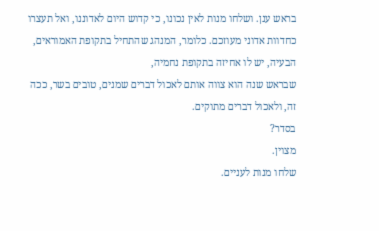בראש ענן. ושלחו מנות לאין נכונו, כי קדוש היום לאדוננו, ואל תעצרו כחדוות אדוני מעוזכם. כלומר, המנהג שהתחיל בתקופת האמוראים,
הבעיה, יש לו אחיזה בתקופת נחמיה,
שבראש שנה הוא צווה אותם לאכול דברים שמנים, טובים בשר, ככה זה, ולאכול דברים מתוקים.
בסדר?
מצוין.
שלחו מנות לעניים.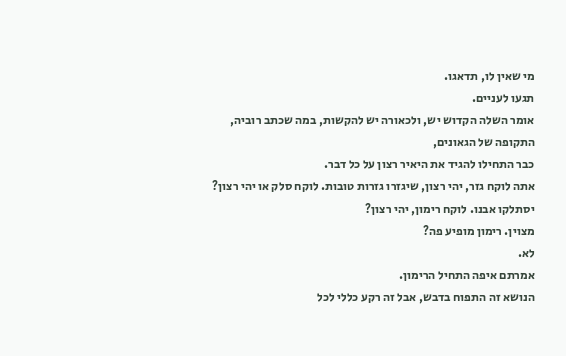מי שאין לו, תדאגו.
תגעו לעניים.
אומר השלה הקדוש יש, ולכאורה יש להקשות, במה שכתב רוביה,
התקופה של הגאונים,
כבר התחילו להגיד את היאיר רצון על כל דבר.
אתה לוקח גזר, יהי רצון, שיגזרו גזרות טובות. לוקח סלק או יהי רצון?
יסתלקו אבנו. לוקח רימון, יהי רצון?
מצוין. רימון מופיע פה?
לא.
אמרתם איפה התחיל הרימון.
הנושא זה התפוח בדבש, אבל זה רקע כללי לכל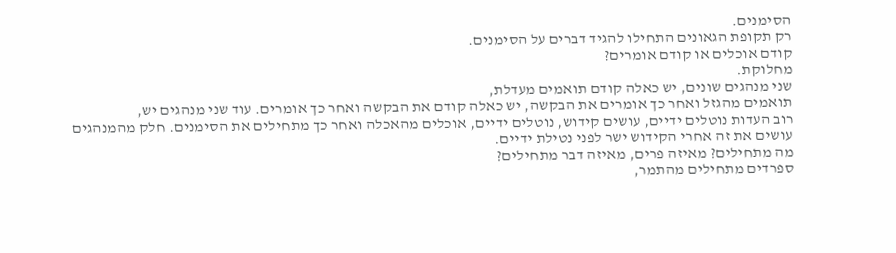הסימנים.
רק תקופת הגאונים התחילו להגיד דברים על הסימנים.
קודם אוכלים או קודם אומרים?
מחלוקת.
שני מנהגים שונים, יש כאלה קודם תואמים מעדלת,
תואמים מהגזל ואחר כך אומרים את הבקשה, יש כאלה קודם את הבקשה ואחר כך אומרים. עוד שני מנהגים יש,
רוב העדות נוטלים ידיים, עושים קידוש, נוטלים ידיים, אוכלים מהאכלה ואחר כך מתחילים את הסימנים. חלק מהמנהגים
עושים את זה אחרי הקידוש ישר לפני נטילת ידיים.
מה מתחילים? מאיזה פרים, מאיזה דבר מתחילים?
ספרדים מתחילים מהתמר,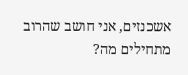אשכנזים, אני חושב שהרוב מתחילים מה?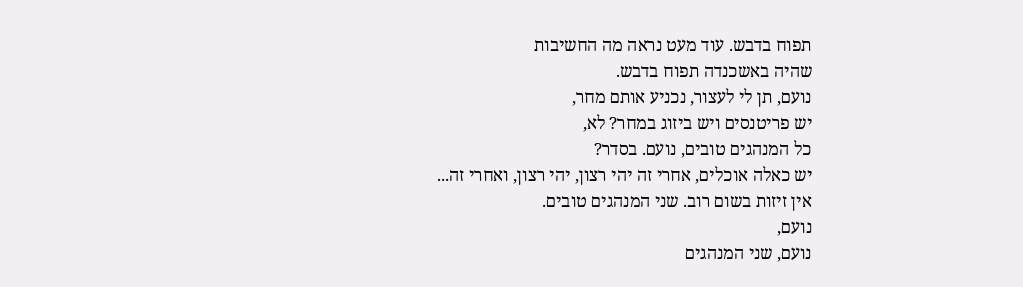תפוח בדבש. עוד מעט נראה מה החשיבות
שהיה באשכנדה תפוח בדבש.
נועם, תן לי לעצור, נכניע אותם מחר,
יש פריטנסים ויש ביזוג במחר? לא,
כל המנהגים טובים, נועם. בסדר?
יש כאלה אוכלים, אחרי זה יהי רצון, יהי רצון, ואחרי זה...
אין זיזות בשום רוב. שני המנהגים טובים.
נועם,
נועם, שני המנהגים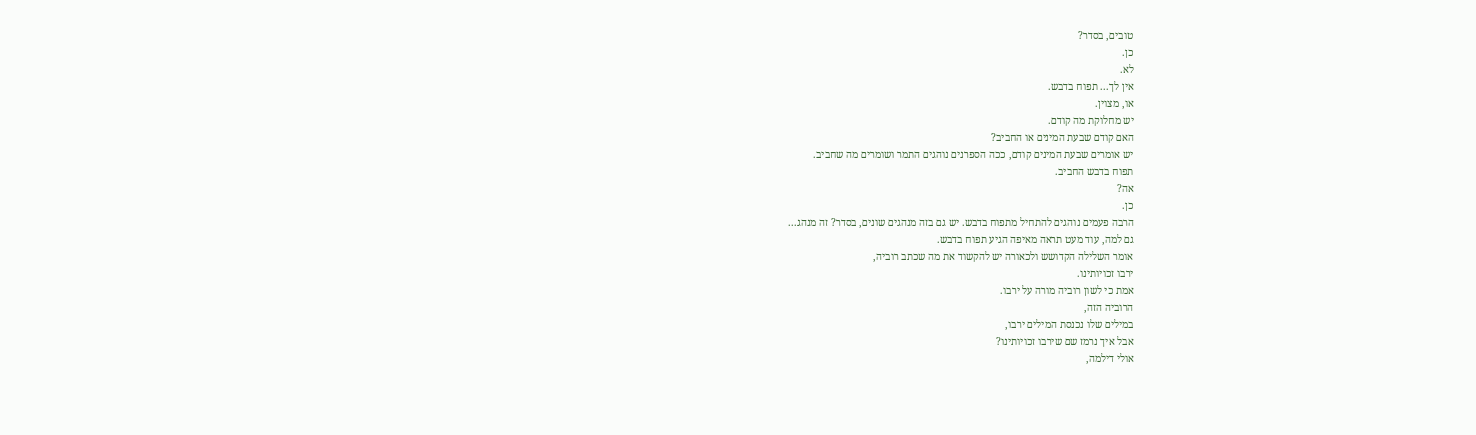טובים, בסדר?
כן.
לא.
אין לך... תפוח בדבש.
או, מצוין.
יש מחלוקת מה קודם.
האם קודם שבעת המינים או החביב?
יש אומרים שבעת המינים קודם, ככה הספרנים נוהגים התמר ושומרים מה שחביב.
תפוח בדבש החביב.
אה?
כן.
הרבה פעמים נוהגים להתחיל מתפוח בדבש. יש גם בזה מנהגים שונים, בסדר? זה מנהג...
גם למה, עוד מעט תראה מאיפה הגיע תפוח בדבש.
אומר השלילה הקדושש ולכאורה יש להקשוד את מה שכתב רוביה,
ירבו זכויותינו.
אמת כי לשון רוביה מורה על ירבו.
הרוביה הזה,
במילים שלו נכנסת המילים ירבו,
אבל איך נרמז שם שירבו זכויותינו?
אולי דילמה,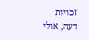זכויות דעה, אולי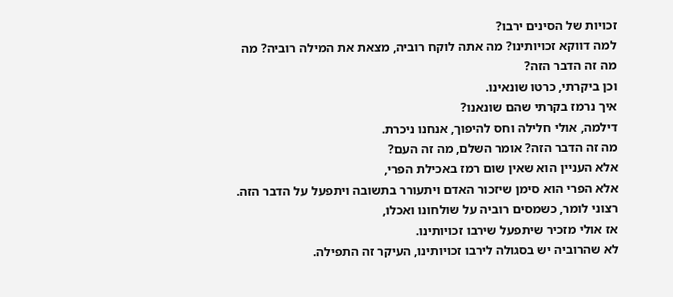זכויות של הסינים ירבו?
למה דווקא זכויותינו? מה אתה לוקח רוביה, מצאת את המילה רוביה? מה מה זה הדבר הזה?
וכן ביקרתי, כרטו שונאינו.
איך נרמז בקרתי שהם שונאנו?
דילמה, אולי חלילה וחס להיפוך, אנחנו ניכרת.
מה זה הדבר הזה? אומר השלם, מה זה העם?
אלא העניין הוא שאין שום רמז באכילת הפרי,
אלא הפרי הוא סימן שיזכור האדם ויתעורר בתשובה ויתפעל על הדבר הזה.
רצוני לומר, כשמסים רוביה על שולחונו ואכלו,
אז אולי מזכיר שיתפעל שירבו זכויותינו.
לא שהרוביה יש בסגולה לירבו זכויותינו, העיקר זה התפילה.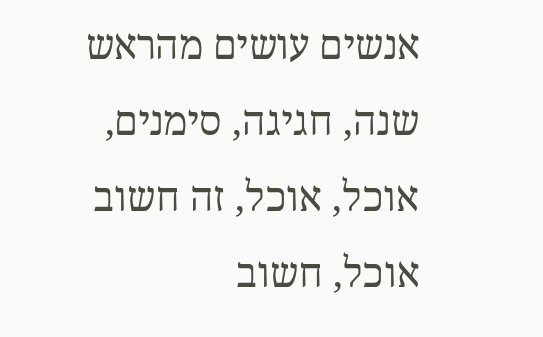אנשים עושים מהראש שנה, חגיגה, סימנים, אוכל, אוכל, זה חשוב אוכל, חשוב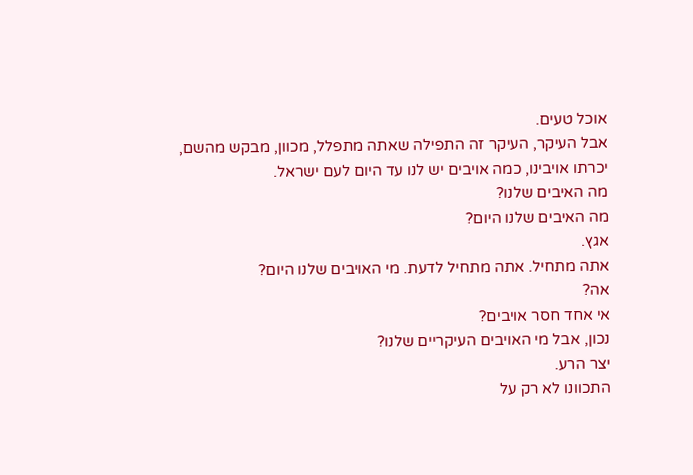אוכל טעים.
אבל העיקר, העיקר זה התפילה שאתה מתפלל, מכוון, מבקש מהשם,
יכרתו אויבינו, כמה אויבים יש לנו עד היום לעם ישראל.
מה האיבים שלנו?
מה האיבים שלנו היום?
אגץ.
אתה מתחיל. אתה מתחיל לדעת. מי האויבים שלנו היום?
אה?
אי אחד חסר אויבים?
נכון, אבל מי האויבים העיקריים שלנו?
יצר הרע.
התכוונו לא רק על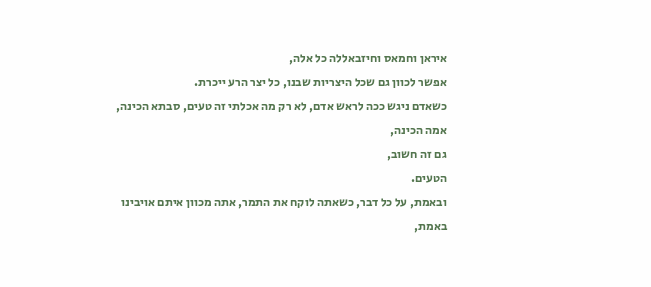איראן וחמאס וחיזבאללה כל אלה,
אפשר לכוון גם שכל היצריות שבנו, כל יצר הרע ייכרת.
כשאדם ניגש ככה לראש אדם, לא רק מה אכלתי זה טעים, סבתא הכינה, אמה הכינה,
גם זה חשוב,
הטעים.
ובאמת, על כל דבר, כשאתה לוקח את התמר, אתה מכוון איתם אויבינו באמת,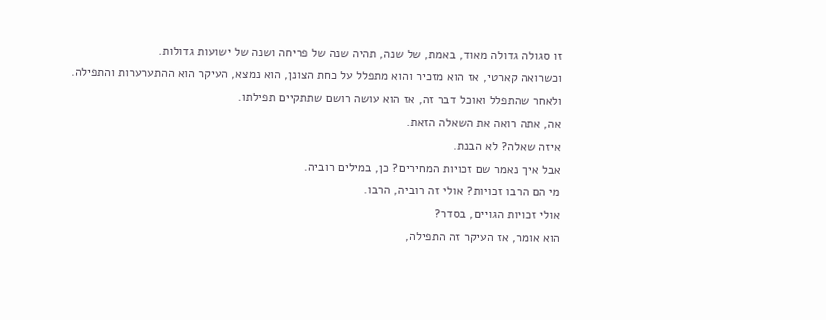זו סגולה גדולה מאוד, באמת, של שנה, תהיה שנה של פריחה ושנה של ישועות גדולות.
וכשרואה קארטי, אז הוא מזכיר והוא מתפלל על כחת הצונן, הוא נמצא, העיקר הוא ההתערערות והתפילה.
ולאחר שהתפלל ואוכל דבר זה, אז הוא עושה רושם שתתקיים תפילתו.
אה, אתה רואה את השאלה הזאת.
איזה שאלה? לא הבנת.
אבל איך נאמר שם זכויות המחירים? כן, במילים רוביה.
מי הם הרבו זכויות? אולי זה רוביה, הרבו.
אולי זכויות הגויים, בסדר?
הוא אומר, אז העיקר זה התפילה,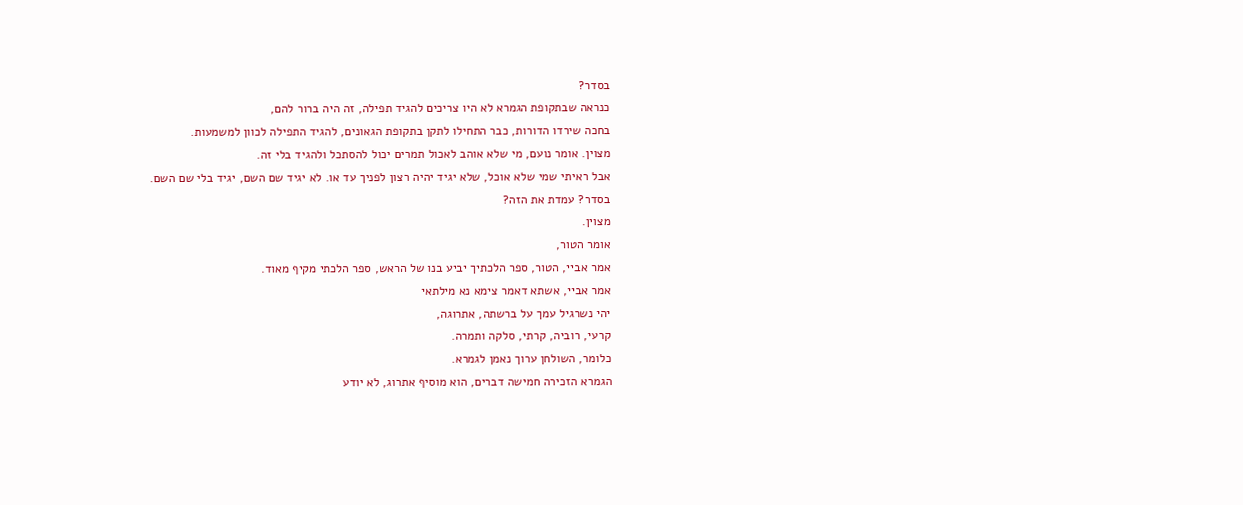בסדר?
כנראה שבתקופת הגמרא לא היו צריכים להגיד תפילה, זה היה ברור להם,
בחכה שירדו הדורות, כבר התחילו לתקן בתקופת הגאונים, להגיד התפילה לכוון למשמעות.
מצוין. אומר נועם, מי שלא אוהב לאכול תמרים יכול להסתכל ולהגיד בלי זה.
אבל ראיתי שמי שלא אוכל, שלא יגיד יהיה רצון לפניך עד או. לא יגיד שם השם, יגיד בלי שם השם.
בסדר? עמדת את הזה?
מצוין.
אומר הטור,
אמר אביי, הטור, ספר הלכתיך יביע בנו של הראש, ספר הלכתי מקיף מאוד.
אמר אביי, אשתא דאמר צימא נא מילתאי
יהי נשרגיל עמך על ברשתה, אתרוגה,
קרעי, רוביה, קרתי, סלקה ותמרה.
כלומר, השולחן ערוך נאמן לגמרא.
הגמרא הזכירה חמישה דברים, הוא מוסיף אתרוג, לא יודע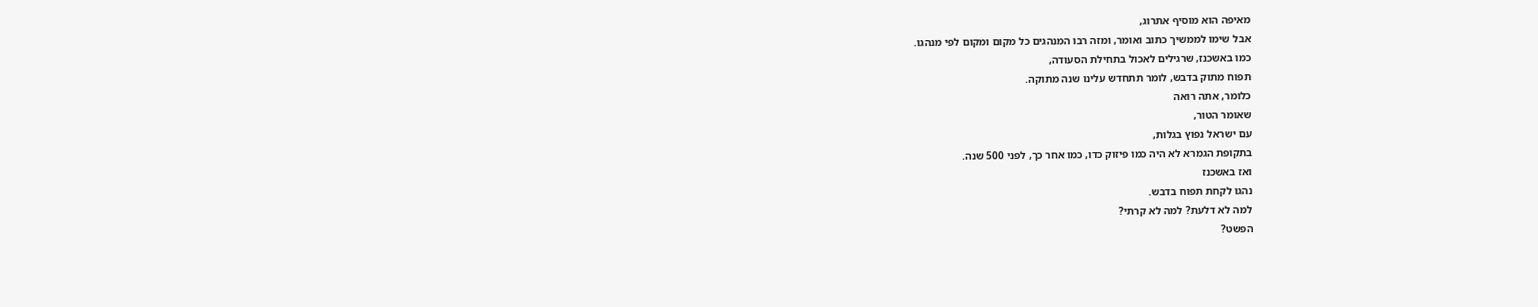מאיפה הוא מוסיף אתרוג,
אבל שימו לממשיך כתוב ואומר, ומזה רבו המנהגים כל מקום ומקום לפי מנהגו.
כמו באשכנז, שרגילים לאכול בתחילת הסעודה,
תפוח מתוק בדבש, לומר תתחדש עלינו שנה מתוקה.
כלומר, אתה רואה
שאומר הטור,
עם ישראל נפוץ בגלות,
בתקופת הגמרא לא היה כמו פיזוק כדו, כמו אחר כך, לפני 500 שנה.
ואז באשכנז
נהגו לקחת תפוח בדבש.
למה לא דלעת? למה לא קרתי?
הפשט?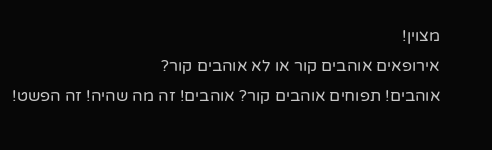מצוין!
אירופאים אוהבים קור או לא אוהבים קור?
אוהבים! תפוחים אוהבים קור? אוהבים! זה מה שהיה! זה הפשט!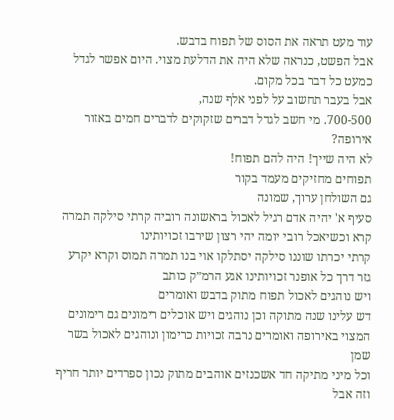עוד מעט תראה את הסוס של תפוח בדבש.
אבל הפשט, כנראה שלא היה את הדלעת מצוי. היום אפשר לגדל כמעט כל דבר בכל מקום.
אבל בעבר תחשוב על לפני אלף שנה,
700-500. מי חשב לגדל דברים שזקוקים לדברים חמים באזור אירופה?
לא היה שייך! היה להם תפוח!
תפוחים מחזיקים מעמד בקור
גם השולחן ערוך, שמונה
סעיף א' יהיה אדם רגיל לאכול בראשונה רוביה קרתי סילקה תמרה קרא וכשיאכל רובי יומה יהי רצון שירבו זכויותינו
קרתי יכרתו שוננו סילקה יסתלקו אוי בנו תמרה תמוס וקרא יקרע גזר דרך כל אופנר זכויותינו אגע הרמ״ק כותב
ויש נוהגים לאכול תפוח מתוק בדבש ואומרים
דש עלינו שנה מתוקה וכן נוהגים ויש אוכלים רימונים גם רימונים המצוי באירופה ואומרים נרבה זכויות כרימון ונוהגים לאכול בשר שמן
וכל מיני מתיקה חד אשכנזים אוהבים מתוק נכון ספרדים יותר חריף וזה אבל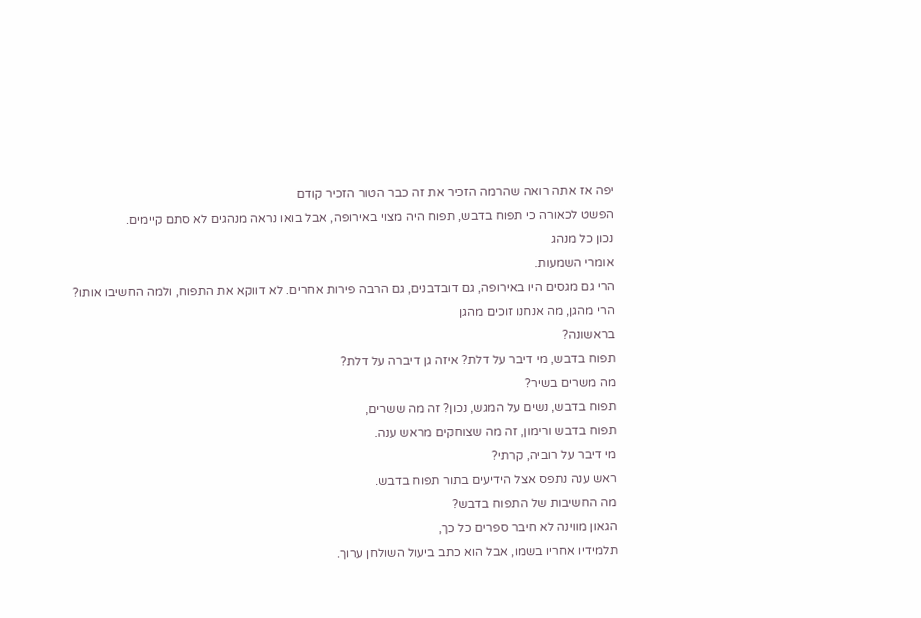יפה אז אתה רואה שהרמה הזכיר את זה כבר הטור הזכיר קודם
הפשט לכאורה כי תפוח בדבש, תפוח היה מצוי באירופה, אבל בואו נראה מנהגים לא סתם קיימים.
נכון כל מנהג
אומרי השמעות.
הרי גם מגסים היו באירופה, גם דובדבנים, גם הרבה פירות אחרים. לא דווקא את התפוח, ולמה החשיבו אותו?
הרי מהגן, מה אנחנו זוכים מהגן
בראשונה?
תפוח בדבש, מי דיבר על דלת? איזה גן דיברה על דלת?
מה משרים בשיר?
תפוח בדבש, נשים על המגש, נכון? זה מה ששרים,
תפוח בדבש ורימון, זה מה שצוחקים מראש ענה.
מי דיבר על רוביה, קרתי?
ראש ענה נתפס אצל הידיעים בתור תפוח בדבש.
מה החשיבות של התפוח בדבש?
הגאון מווינה לא חיבר ספרים כל כך,
תלמידיו אחריו בשמו, אבל הוא כתב ביעול השולחן ערוך.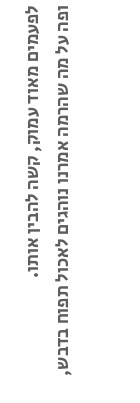לפעמים מאוד עמוק, קשה להבין אותו.
ופה על מה שהרמה אמרנו נוהגים לאכול תפוח בדבש,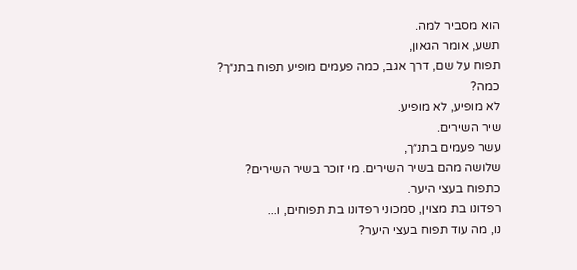הוא מסביר למה.
תשע, אומר הגאון,
תפוח על שם, דרך אגב, כמה פעמים מופיע תפוח בתנ״ך?
כמה?
לא מופיע, לא מופיע.
שיר השירים.
עשר פעמים בתנ״ך,
שלושה מהם בשיר השירים. מי זוכר בשיר השירים?
כתפוח בעצי היער.
רפדונו בת מצוין, סמכוני רפדונו בת תפוחים, ו...
נו, מה עוד תפוח בעצי היער?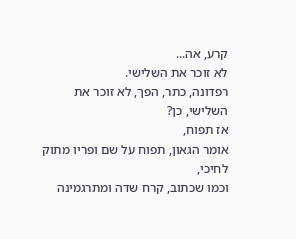קרע, אה...
לא זוכר את השלישי.
רפדונה, כתר, הפך, לא זוכר את השלישי, כן?
אז תפוח,
אומר הגאון, תפוח על שם ופריו מתוק לחיכי,
וכמו שכתוב, קרח שדה ומתרגמינה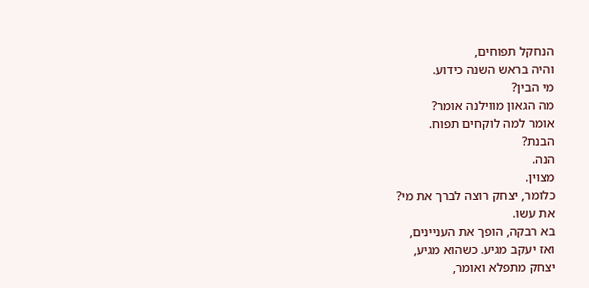הנחקל תפוחים,
והיה בראש השנה כידוע.
מי הבין?
מה הגאון מווילנה אומר?
אומר למה לוקחים תפוח.
הבנת?
הנה.
מצוין.
כלומר, יצחק רוצה לברך את מי?
את עשו.
בא רבקה, הופך את העניינים,
ואז יעקב מגיע. כשהוא מגיע,
יצחק מתפלא ואומר,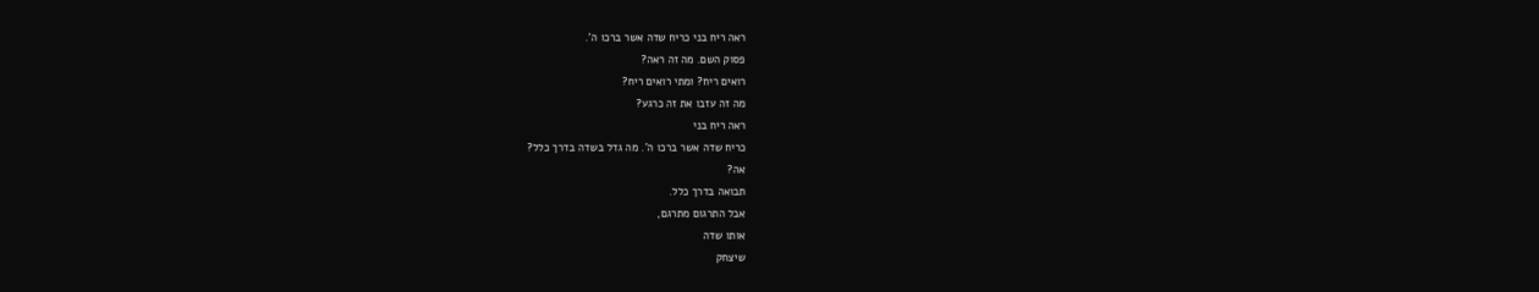ראה ריח בני כריח שדה אשר ברכו ה'.
פסוק השם. מה זה ראה?
רואים ריח? ומתי רואים ריח?
מה זה עזבו את זה כרגע?
ראה ריח בני
כריח שדה אשר ברכו ה'. מה גדל בשדה בדרך כלל?
אה?
תבואה בדרך כלל.
אבל התרגום מתרגם,
אותו שדה
שיצחק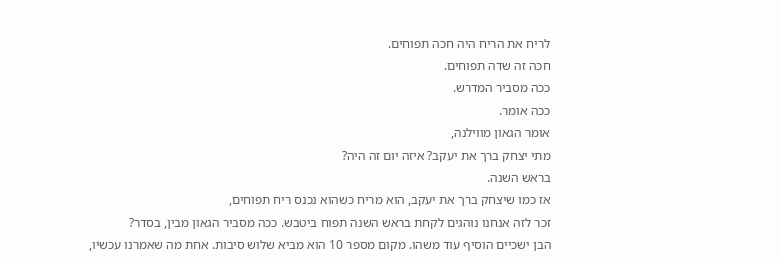לריח את הריח היה חכה תפוחים.
חכה זה שדה תפוחים.
ככה מסביר המדרש.
ככה אומר.
אומר הגאון מווילנה,
מתי יצחק ברך את יעקב? איזה יום זה היה?
בראש השנה.
אז כמו שיצחק ברך את יעקב, הוא מריח כשהוא נכנס ריח תפוחים,
זכר לזה אנחנו נוהגים לקחת בראש השנה תפוח ביטבש. ככה מסביר הגאון מבין, בסדר?
הבן ישכיים הוסיף עוד משהו. מקום מספר 10 הוא מביא שלוש סיבות. אחת מה שאמרנו עכשיו,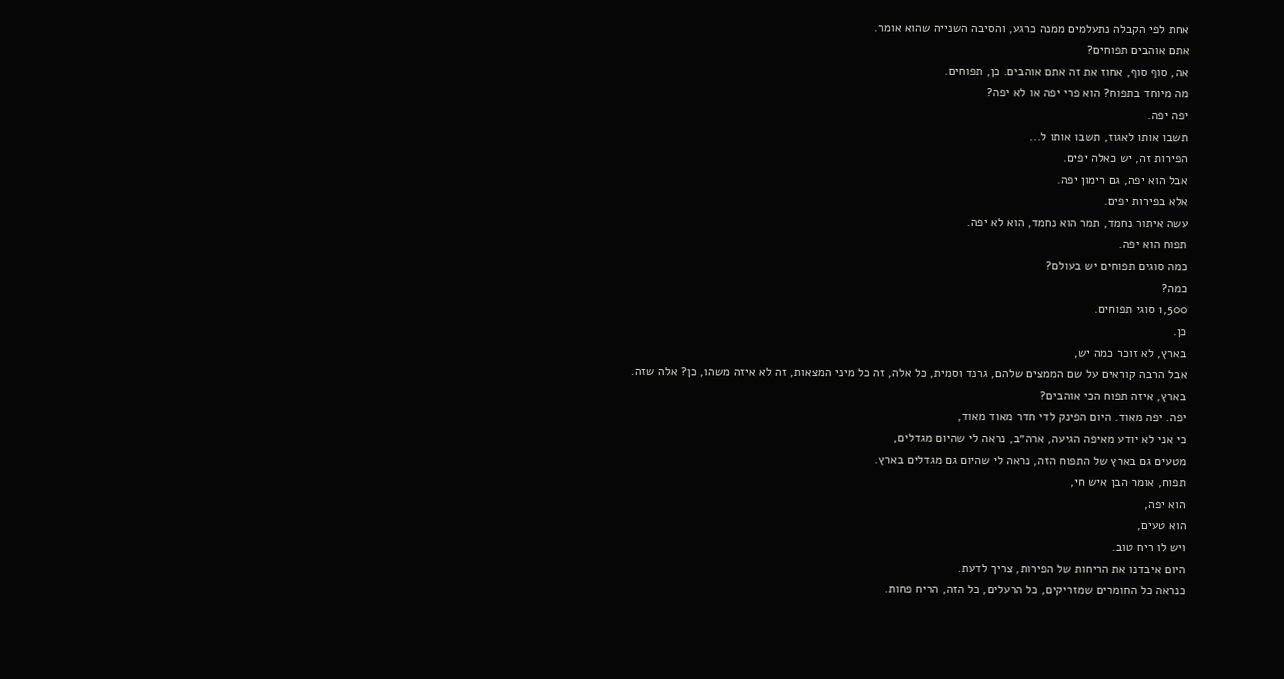אחת לפי הקבלה נתעלמים ממנה כרגע, והסיבה השנייה שהוא אומר.
אתם אוהבים תפוחים?
אה, סוף סוף, אחוז את זה אתם אוהבים. כן, תפוחים.
מה מיוחד בתפוח? הוא פרי יפה או לא יפה?
יפה יפה.
תשבו אותו לאגוז, תשבו אותו ל...
הפירות זה, יש כאלה יפים.
אבל הוא יפה, גם רימון יפה.
אלא בפירות יפים.
עשה איתור נחמד, תמר הוא נחמד, הוא לא יפה.
תפוח הוא יפה.
כמה סוגים תפוחים יש בעולם?
כמה?
1,500 סוגי תפוחים.
כן.
בארץ, לא זוכר כמה יש,
אבל הרבה קוראים על שם הממצים שלהם, גרנד וסמית, כל אלה, זה כל מיני המצאות, זה לא איזה משהו, כן? אלה שזה.
בארץ, איזה תפוח הכי אוהבים?
יפה. יפה מאוד. היום הפינק לדי חדר מאוד מאוד,
כי אני לא יודע מאיפה הגיעה, ארה״ב, נראה לי שהיום מגדלים,
מטעים גם בארץ של התפוח הזה, נראה לי שהיום גם מגדלים בארץ.
תפוח, אומר הבן איש חי,
הוא יפה,
הוא טעים,
ויש לו ריח טוב.
היום איבדנו את הריחות של הפירות, צריך לדעת.
כנראה כל החומרים שמזריקים, כל הרעלים, כל הזה, הריח פחות.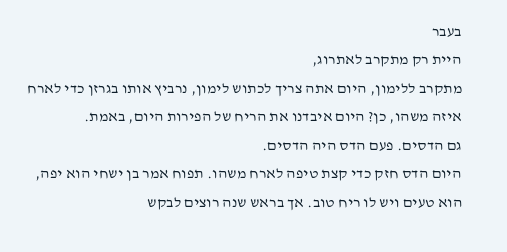בעבר
היית רק מתקרב לאתרוג,
מתקרב ללימון, היום אתה צריך לכתוש לימון, נרביץ אותו בגרזן כדי לארח איזה משהו, כן? היום איבדנו את הריח של הפירות היום, באמת.
גם הדסים. פעם הדס היה הדסים.
היום הדס חזק כדי קצת טיפה לארח משהו. תפוח אמר בן ישחי הוא יפה,
הוא טעים ויש לו ריח טוב. אך בראש שנה רוצים לבקש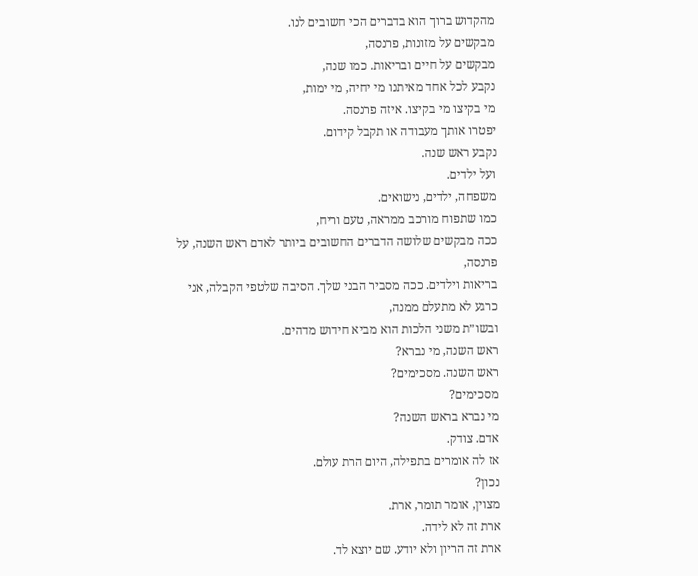מהקדוש ברוך הוא בדברים הכי חשובים לנו.
מבקשים על מזונות, פרנסה,
מבקשים על חיים ובריאות. כמו שנה,
נקבע לכל אחד מאיתנו מי יחיה, מי ימות,
מי בקיצו מי בקיצו. איזה פרנסה.
יפטרו אותך מעבודה או תקבל קידום.
נקבע ראש שנה.
ועל ילדים.
משפחה, ילדים, נישואים.
כמו שתפוח מורכב ממראה, טעם וריח,
ככה מבקשים שלושה הדברים החשובים ביותר לאדם ראש השנה, על פרנסה,
בריאות וילדים. ככה מסביר הבני שלך. הסיבה שלטפי הקבלה, אני
כרגע לא מתעלם ממנה,
ובשו״ת משני הלכות הוא מביא חידוש מדהים.
ראש השנה, מי נברא?
ראש השנה. מסכימים?
מסכימים?
מי נברא בראש השנה?
אדם. צודק.
אז לה אומרים בתפילה, היום הרת עולם.
נכון?
מצוין, אומר תומר, ארת.
ארת זה לא לידה.
ארת זה הריון ולא יודע. שם יוצא לד.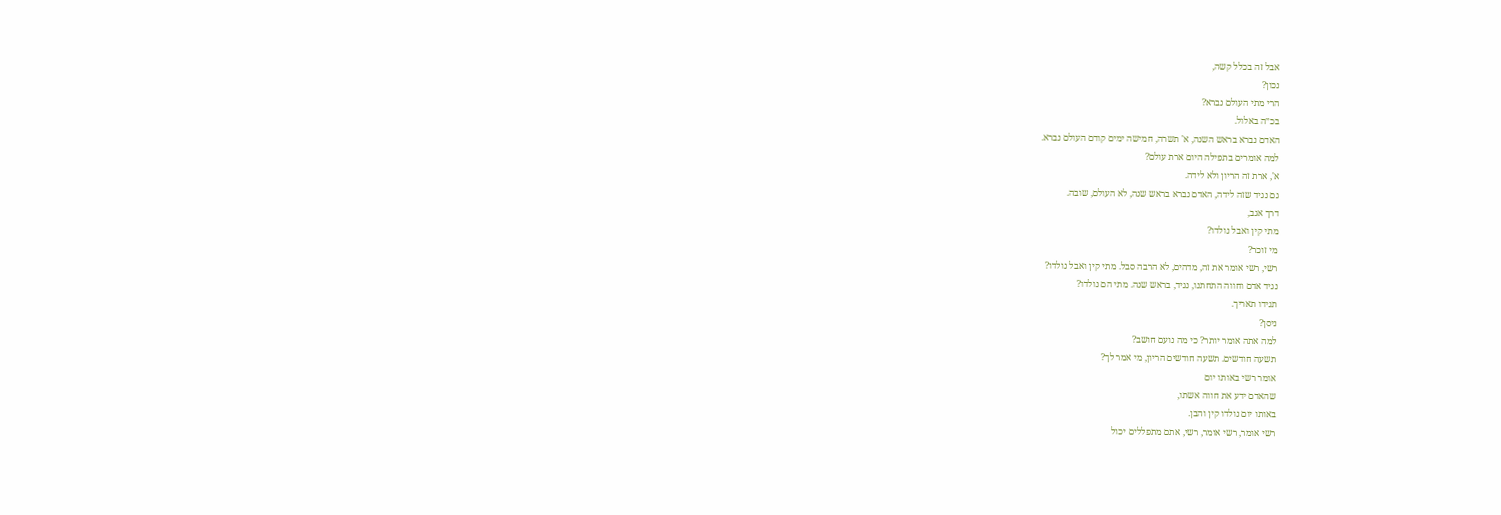אבל זה בכלל קשה,
נכון?
הרי מתי העולם נברא?
בכ״ה באלול.
האדם נברא בראש השנה, א' תשרה, חמישה ימים קודם העולם נברא.
למה אומרים בתפילה היום ארת עולם?
א', ארת זה הריון ולא לידה.
גם נגיד שזה לידה, האדם נברא בראש שנה, לא העולם, שובה.
דרך אגב,
מתי קין ואבל נולדו?
מי זוכר?
רשי, רשי אומר את זה, מדהים, לא הרבה סבל. מתי קין ואבל נולדו?
נגיד אדם וחווה התחתנו, נגיד, בראש שנה. מתי הם נולדו?
תגידו תאריך.
ניסן?
למה אתה אומר יותר? כי מה נועם חושב?
תשעה חודשים. תשעה חודשים הריון, מי אמר לך?
אומר רשי באותו יום
שהאדם ידע את חווה אשתו,
באותו יום נולדו קין והבן.
רשי אומר, רשי אומר, רשי, אתם מתפללים יכול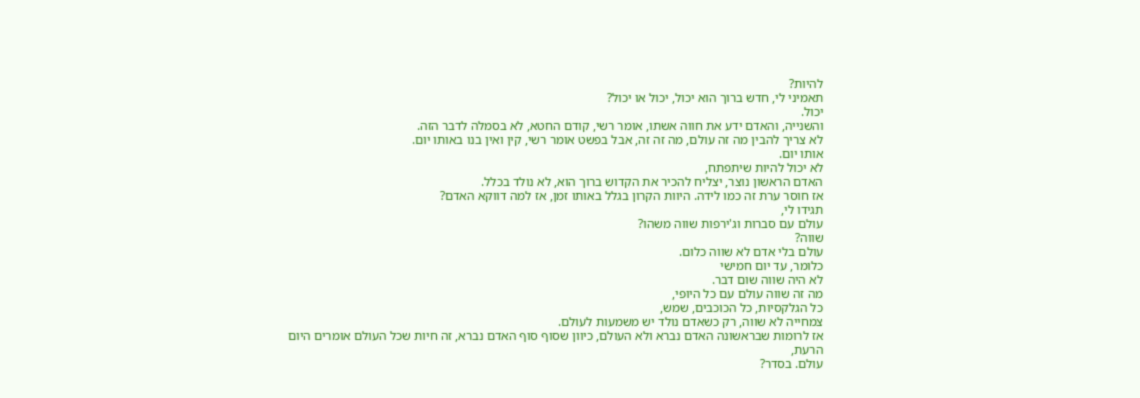להיות?
תאמיני לי, חדש ברוך הוא יכול, יכול או יכול?
יכול.
והשנייה, והאדם ידע את חווה אשתו, אומר רשי, קודם החטא, לא בסמלה לדבר הזה.
לא צריך להבין מה זה עולם, מה זה זה, אבל בפשט אומר רשי, קין ואין בנו באותו יום.
אותו יום.
לא יכול להיות שיתפתח,
האדם הראשון נוצר, יצליח להכיר את הקדוש ברוך הוא, לא נולד בכלל.
אז חוסר ערת זה כמו לידה. היוות הקרון בגלל באותו זמן, אז למה דווקא האדם?
תגידו לי,
עולם עם סברות וג'ירפות שווה משהו?
שווה?
עולם בלי אדם לא שווה כלום.
כלומר, עד יום חמישי
לא היה שווה שום דבר.
מה זה שווה עולם עם כל היופי,
כל הגלקסיות, כל הכוכבים, שמש,
צמחייה לא שווה, רק כשאדם נולד יש משמעות לעולם.
אז לרומות שבראשונה האדם נברא ולא העולם, כיוון שסוף סוף האדם נברא, זה חיות שכל העולם אומרים היום הרעת,
עולם. בסדר?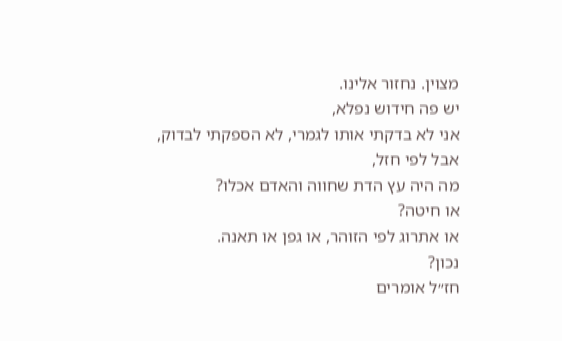מצוין. נחזור אלינו.
יש פה חידוש נפלא,
אני לא בדקתי אותו לגמרי, לא הספקתי לבדוק,
אבל לפי חזל,
מה היה עץ הדת שחווה והאדם אכלו?
או חיטה?
או אתרוג לפי הזוהר, או גפן או תאנה.
נכון?
חז״ל אומרים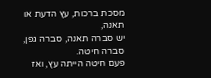מסכת ברכות, עץ הדעת או תאנה,
יש סברה תאנה, סברה גפן, סברה חיטה.
פעם חיטה הייתה עץ, ואז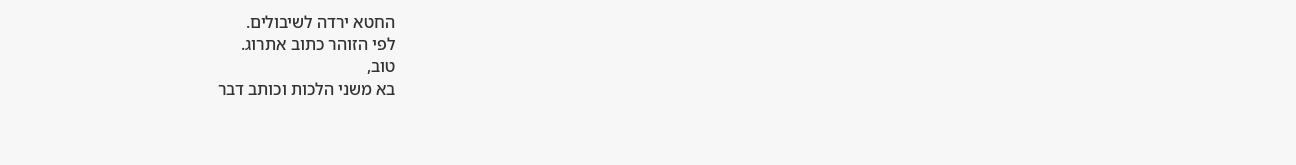החטא ירדה לשיבולים.
לפי הזוהר כתוב אתרוג.
טוב,
בא משני הלכות וכותב דבר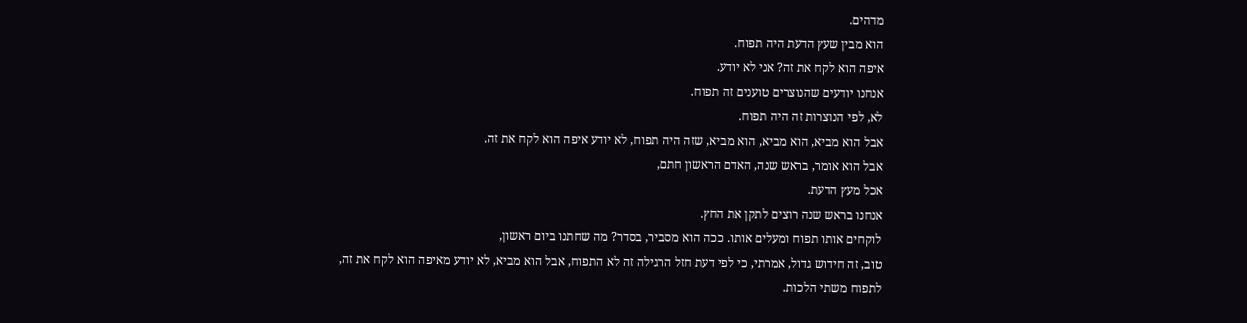מדהים.
הוא מבין שעץ הדעת היה תפוח.
איפה הוא לקח את זה? אני לא יודע.
אנחנו יודעים שהנוצרים טוענים זה תפוח.
לא, לפי הנוצרות זה היה תפוח.
אבל הוא מביא, הוא מביא, הוא מביא, שזה היה תפוח, לא יודע איפה הוא לקח את זה.
אבל הוא אומר, בראש שנה, האדם הראשון חתם,
אכל מעץ הדעת.
אנחנו בראש שנה רוצים לתקן את החץ.
לוקחים אותו תפוח ומעלים אותו. ככה הוא מסביר, בסדר? מה שחתנו ביום ראשון,
טוב, זה חידוש גדול, אמרתי, כי לפי דעת חזל הרגילה זה לא התפוח, אבל הוא מביא, לא יודע מאיפה הוא לקח את זה,
לתפוח משתי הלכות.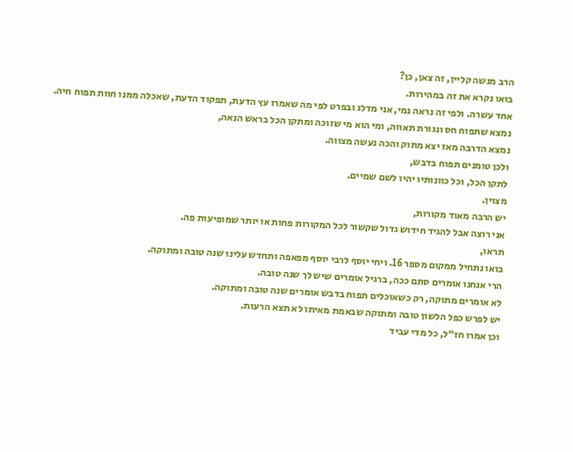הרב מנשה קליין, זה צאן, כן?
בואו נקרא את זה במהירות.
אחד עשרה. ולפי זה נראה נמי, אני מדלג ובפרט לפי מה שאמרו עץ הדעת, תפקוד הדעת, שאכלה ממנו חוות תפוח חיה.
נמצא שתפוח חס ונגורת תאווה, ומי הוא מי שזוכה ומתקן הכל בראש הנאה,
נמצא הדרבה מאז יצא מתוק והכה נעשה מצווה.
ולכן טומנים תפוח בדבש,
לתקן הכל, וכל כוונותיו יהיו לשם שמיים.
מצוין.
יש הרבה מאוד מקורות,
אני רוצה אבל להגיד חידוש גדול שקשור לכל המקורות פחות או יותר שמופיעות פה.
תראו,
בואו נתחיל ממקום מספר 16. ויחי יוסף לרבי יוסף מפאפה ותחדש עלינו שנה טובה ומתוקה.
הרי אנחנו אומרים סתם ככה, ברגיל אומרים שיש לך שנה טובה.
לא אומרים מתוקה, רק כשאוכלים תפוח בדבש אומרים שנה טובה ומתוקה.
יש לפרש כפל הלשון טובה ומתוקה שבאמת מאיתו לא תצא הרעות.
וכן אמרו חז״ל, כל מדי עביד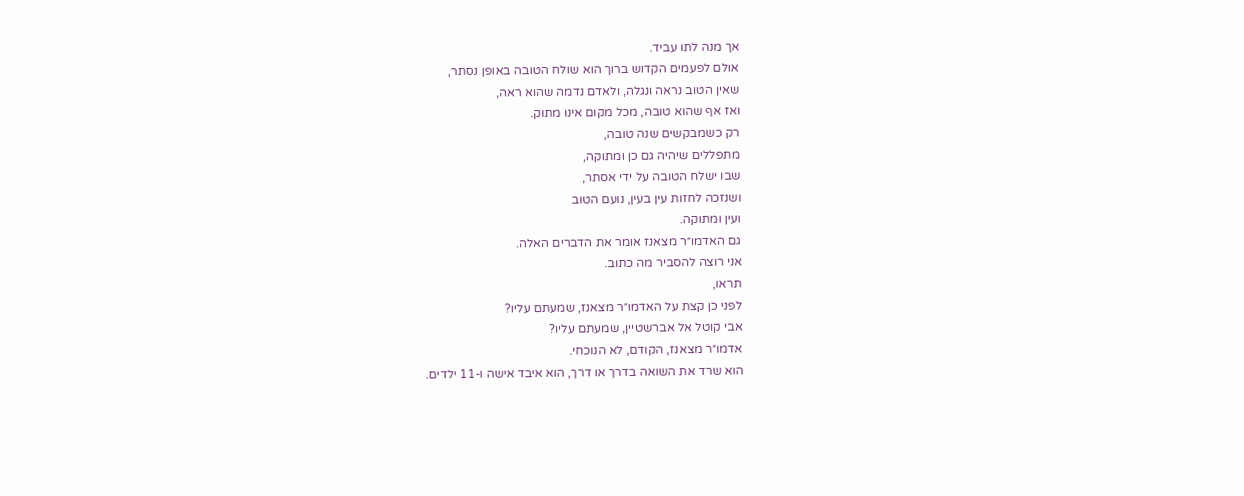אך מנה לתו עביד.
אולם לפעמים הקדוש ברוך הוא שולח הטובה באופן נסתר,
שאין הטוב נראה ונגלה, ולאדם נדמה שהוא ראה,
ואז אף שהוא טובה, מכל מקום אינו מתוק.
רק כשמבקשים שנה טובה,
מתפללים שיהיה גם כן ומתוקה,
שבו ישלח הטובה על ידי אסתר,
ושנזכה לחזות עין בעין, נועם הטוב
ועין ומתוקה.
גם האדמו״ר מצאנז אומר את הדברים האלה.
אני רוצה להסביר מה כתוב.
תראו,
לפני כן קצת על האדמו״ר מצאנז, שמעתם עליו?
אבי קוטל אל אברשטיין, שמעתם עליו?
אדמו״ר מצאנז, הקודם, לא הנוכחי.
הוא שרד את השואה בדרך או דרך, הוא איבד אישה ו-11 ילדים.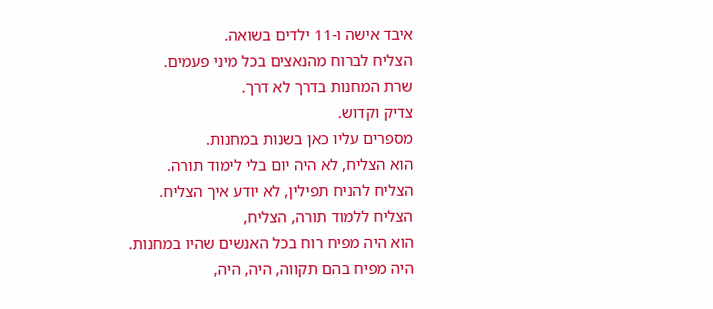איבד אישה ו-11 ילדים בשואה.
הצליח לברוח מהנאצים בכל מיני פעמים.
שרת המחנות בדרך לא דרך.
צדיק וקדוש.
מספרים עליו כאן בשנות במחנות.
הוא הצליח, לא היה יום בלי לימוד תורה.
הצליח להניח תפילין, לא יודע איך הצליח.
הצליח ללמוד תורה, הצליח,
הוא היה מפיח רוח בכל האנשים שהיו במחנות.
היה מפיח בהם תקווה, היה, היה,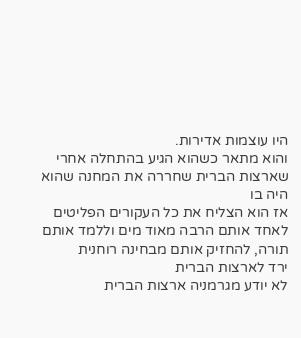היו עוצמות אדירות.
והוא מתאר כשהוא הגיע בהתחלה אחרי שארצות הברית שחררה את המחנה שהוא היה בו
אז הוא הצליח את כל העקורים הפליטים
לאחד אותם הרבה מאוד מים וללמד אותם תורה, להחזיק אותם מבחינה רוחנית
ירד לארצות הברית
לא יודע מגרמניה ארצות הברית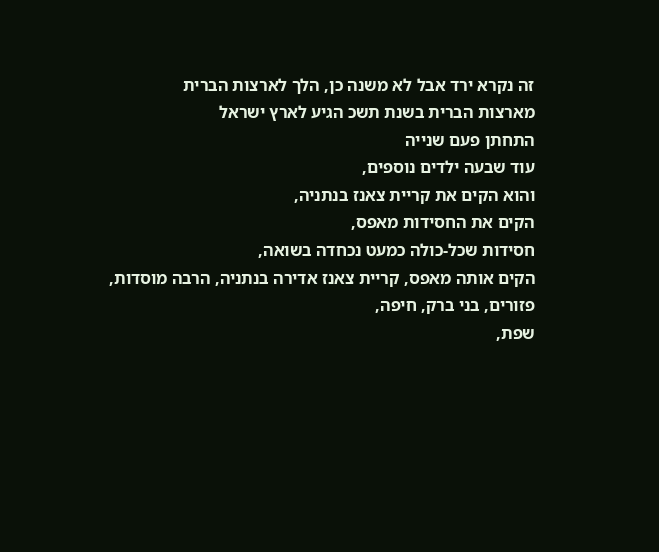זה נקרא ירד אבל לא משנה כן, הלך לארצות הברית
מארצות הברית בשנת תשכ הגיע לארץ ישראל
התחתן פעם שנייה
עוד שבעה ילדים נוספים,
והוא הקים את קריית צאנז בנתניה,
הקים את החסידות מאפס,
חסידות שכל-כולה כמעט נכחדה בשואה,
הקים אותה מאפס, קריית צאנז אדירה בנתניה, הרבה מוסדות, פזורים, בני ברק, חיפה,
שפת,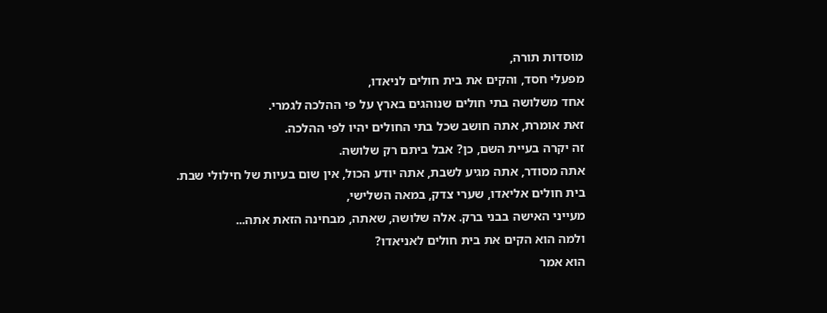מוסדות תורה,
מפעלי חסד, והקים את בית חולים לניאדו,
אחד משלושה בתי חולים שנוהגים בארץ על פי ההלכה לגמרי.
זאת אומרת, אתה חושב שכל בתי החולים יהיו לפי ההלכה.
זה יקרה בעיית השם, כן? אבל ביתם רק שלושה.
אתה מסודר, אתה מגיע לשבת, אתה יודע הכול, אין שום בעיות של חילולי שבת.
בית חולים אליאדו, שערי צדק, במאה השלישי,
מעייני האישה בבני ברק. אלה שלושה, שאתה, מבחינה הזאת אתה...
ולמה הוא הקים את בית חולים לאניאדו?
הוא אמר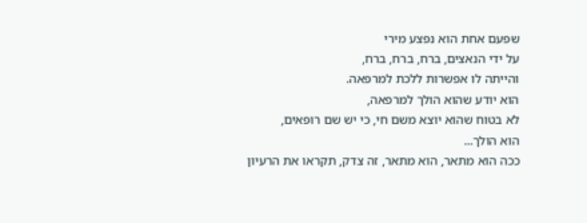שפעם אחת הוא נפצע מירי
על ידי הנאצים, ברח, ברח, ברח,
והייתה לו אפשרות ללכת למרפאה.
הוא יודע שהוא הולך למרפאה,
לא בטוח שהוא יוצא משם חי, כי יש שם רופאים,
הוא הולך...
ככה הוא מתאר, הוא מתאר, זה צדק, תקראו את הרעיון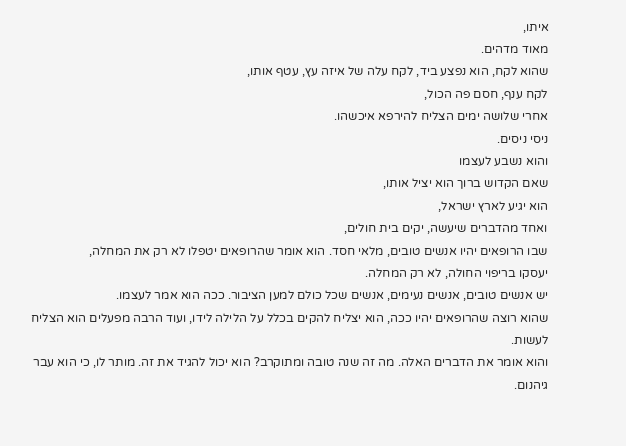איתו,
מאוד מדהים.
שהוא לקח, הוא נפצע ביד, לקח עלה של איזה עץ, עטף אותו,
לקח ענף, חסם פה הכול,
אחרי שלושה ימים הצליח להירפא איכשהו.
ניסי ניסים.
והוא נשבע לעצמו
שאם הקדוש ברוך הוא יציל אותו,
הוא יגיע לארץ ישראל,
ואחד מהדברים שיעשה, יקים בית חולים,
שבו הרופאים יהיו אנשים טובים, מלאי חסד. הוא אומר שהרופאים יטפלו לא רק את המחלה,
יעסקו בריפוי החולה, לא רק המחלה.
יש אנשים טובים, אנשים נעימים, אנשים שכל כולם למען הציבור. ככה הוא אמר לעצמו.
שהוא רוצה שהרופאים יהיו ככה, הוא יצליח להקים בכלל על הלילה לידו, ועוד הרבה מפעלים הוא הצליח לעשות.
והוא אומר את הדברים האלה. מה זה שנה טובה ומתוקרב? הוא יכול להגיד את זה. מותר לו, כי הוא עבר גיהנום.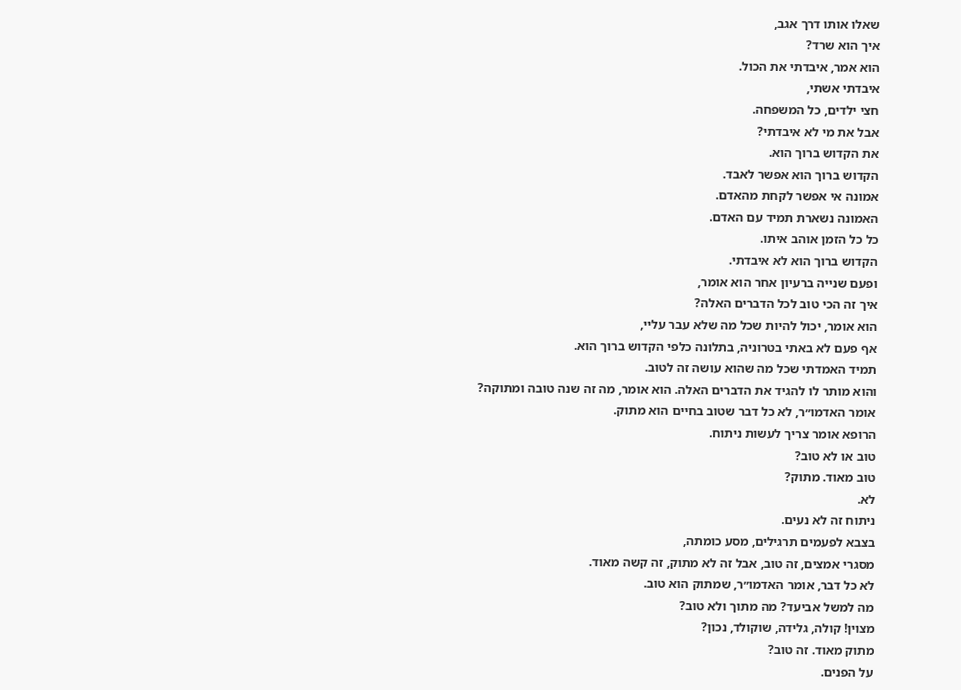שאלו אותו דרך אגב,
איך הוא שרד?
הוא אמר, איבדתי את הכול.
איבדתי אשתי,
חצי ילדים, כל המשפחה.
אבל את מי לא איבדתי?
את הקדוש ברוך הוא.
הקדוש ברוך הוא אפשר לאבד.
אמונה אי אפשר לקחת מהאדם.
האמונה נשארת תמיד עם האדם.
כל כל הזמן אוהב איתו.
הקדוש ברוך הוא לא איבדתי.
ופעם שנייה ברעיון אחר הוא אומר,
איך זה הכי טוב לכל הדברים האלה?
הוא אומר, יכול להיות שכל מה שלא עבר עליי,
אף פעם לא באתי בטרוניה, בתלונה כלפי הקדוש ברוך הוא.
תמיד האמדתי שכל מה שהוא עושה זה לטוב.
והוא מותר לו להגיד את הדברים האלה. הוא אומר, מה זה שנה טובה ומתוקה?
אומר האדמו״ר, לא כל דבר שטוב בחיים הוא מתוק.
הרופא אומר צריך לעשות ניתוח.
טוב או לא טוב?
טוב מאוד. מתוק?
לא.
ניתוח זה לא נעים.
בצבא לפעמים תרגילים, מסע כומתה,
מסגרי אמצים, זה טוב, אבל זה לא מתוק, זה קשה מאוד.
לא כל דבר, אומר האדמו״ר, שמתוק הוא טוב.
מה למשל אביעד? מה מתוך ולא טוב?
מצוין! קולה, גלידה, שוקולד, נכון?
מתוק מאוד. זה טוב?
על הפנים.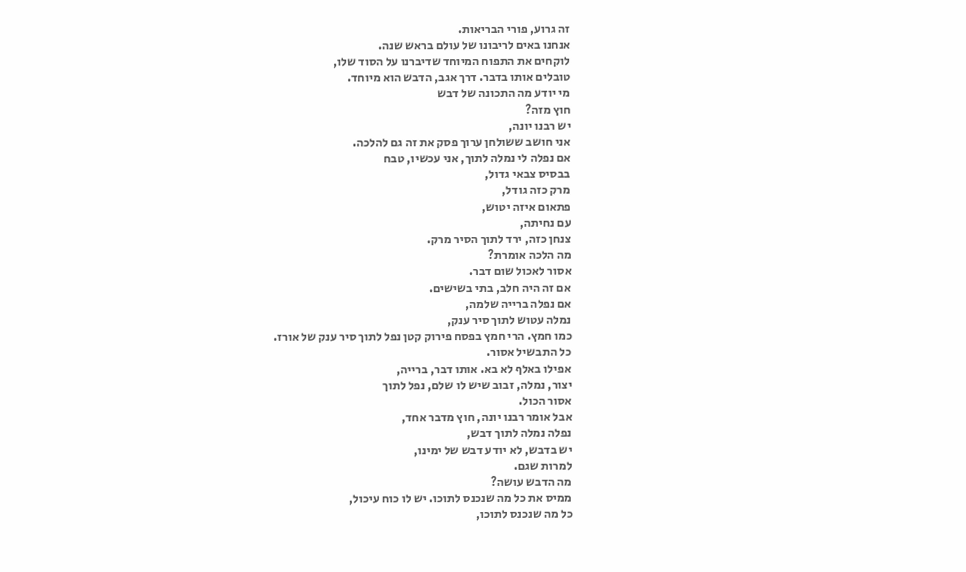זה גרוע, פורי הבריאות.
אנחנו באים לריבונו של עולם בראש שנה.
לוקחים את התפוח המיוחד שדיברנו על הסוד שלו,
טובלים אותו בדבר. דרך אגב, הדבש הוא מיוחד.
מי יודע מה התכונה של דבש
חוץ מזה?
יש רבנו יונה,
אני חושב ששולחן ערוך פסק את זה גם להלכה.
אם נפלה לי נמלה לתוך, אני עכשיו, טבח
בבסיס צבאי גדול,
מרק כזה גודל,
פתאום איזה יטוש,
עם נחיתה,
צנחן כזה, ירד לתוך הסיר מרק.
מה הלכה אומרת?
אסור לאכול שום דבר.
אם זה היה חלב, בתי בשישים.
אם נפלה ברייה שלמה,
נמלה עטוש לתוך סיר ענק,
כמו חמץ. הרי חמץ בפסח פירוק קטן נפל לתוך סיר ענק של אורז.
כל התבשיל אסור.
אפילו באלף לא בא. אותו דבר, ברייה,
יצור, נמלה, זבוב שיש לו שלם, נפל לתוך
אסור הכול.
אבל אומר רבנו יונה, חוץ מדבר אחד,
נפלה נמלה לתוך דבש,
יש בדבש, לא יודע דבש של ימינו,
למרות שגם.
מה הדבש עושה?
ממיס את כל מה שנכנס לתוכו. יש לו כוח עיכול,
כל מה שנכנס לתוכו,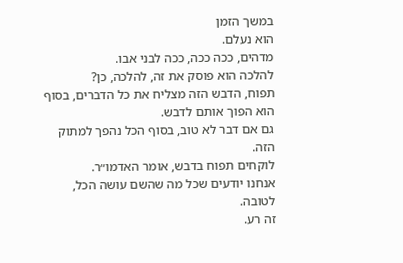במשך הזמן
הוא נעלם.
מדהים, ככה ככה, ככה לבני אבו.
להלכה הוא פוסק את זה, להלכה, כן?
תפוח, הדבש הזה מצליח את כל הדברים, בסוף הוא הפוך אותם לדבש.
גם אם דבר לא טוב, בסוף הכל נהפך למתוק הזה.
לוקחים תפוח בדבש, אומר האדמו״ר.
אנחנו יודעים שכל מה שהשם עושה הכל, לטובה.
זה רע.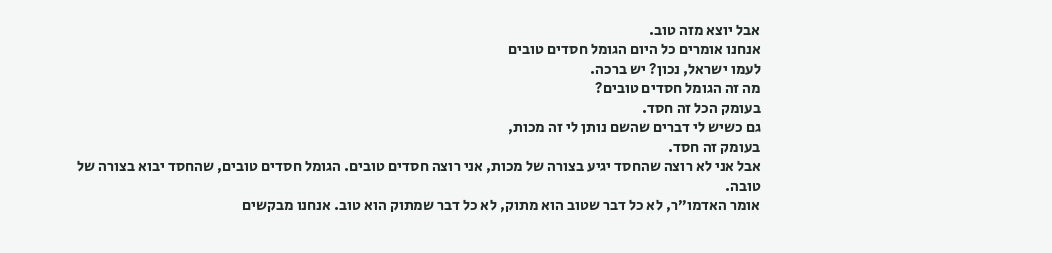אבל יוצא מזה טוב.
אנחנו אומרים כל היום הגומל חסדים טובים
לעמו ישראל, נכון? יש ברכה.
מה זה הגומל חסדים טובים?
בעומק הכל זה חסד.
גם כשיש לי דברים שהשם נותן לי זה מכות,
בעומק זה חסד.
אבל אני לא רוצה שהחסד יגיע בצורה של מכות, אני רוצה חסדים טובים. הגומל חסדים טובים, שהחסד יבוא בצורה של טובה.
אומר האדמו״ר, לא כל דבר שטוב הוא מתוק, לא כל דבר שמתוק הוא טוב. אנחנו מבקשים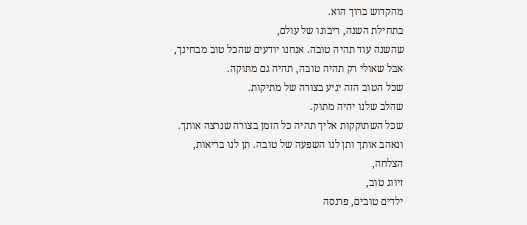מהקדוש ברוך הוא.
בתחילת השנה, ריבונו של עולם,
שהשנה עוד תהיה טובה. אנחנו יודעים שהכל טוב מבחינך,
אבל שאולי רק תהיה טובה, תהיה גם מתוקה.
שכל הטוב הזה יגיע בצורה של מתיקות.
שהלב שלנו יהיה מתוק.
שכל השתוקקות אליך תהיה כל הזמן בצורה שנרצה אותך.
ונאהב אותך ותן לנו השפעה של טובה. תן לנו בריאות,
הצלחה,
זיווג טוב,
ילדים טובים, פרנסה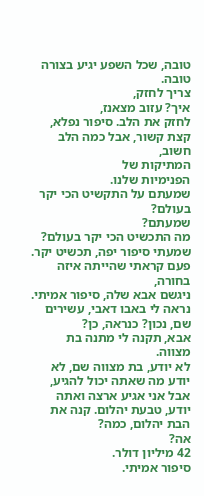טובה, שכל השפע יגיע בצורה טובה.
צריך לחזק,
איך? עזוב מצאנז,
לחזק את הלב. סיפור נפלא,
קצת קשור, אבל כמה הלב חשוב,
המתיקות של
הפנימיות שלנו.
שמעתם על התקשיט הכי יקר בעולם?
שמעתם?
מה התכשיט הכי יקר בעולם? שמעתי סיפור יפה, תכשיט יקר.
פעם קראתי שהייתה איזה בחורה,
ניגשם אבא שלה, סיפור אמיתי.
נראה לי באבו דאבי, עשירים שם, נכון? כנראה, כן?
אבא, תקנה לי מתנה בת מצווה.
לא יודע, בת מצווה שם, לא יודע מה שאתה יכול להגיע, אבל אני אגיע ארצה ואתה יודע, טבעת יהלום. קנה את הבת יהלום, כמה?
אה?
42 מיליון דולר.
סיפור אמיתי.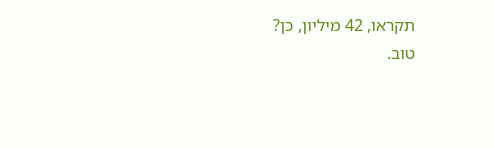תקראו, 42 מיליון, כן?
טוב.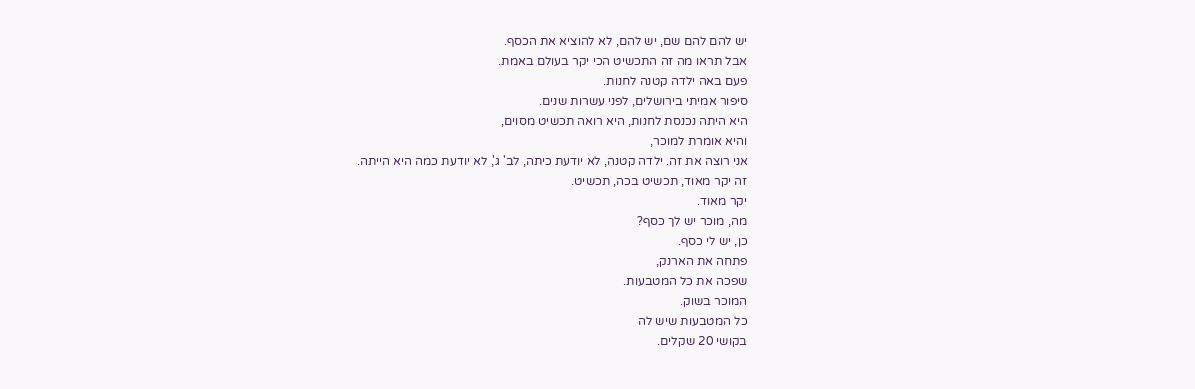יש להם להם שם, יש להם, לא להוציא את הכסף.
אבל תראו מה זה התכשיט הכי יקר בעולם באמת.
פעם באה ילדה קטנה לחנות.
סיפור אמיתי בירושלים, לפני עשרות שנים.
היא היתה נכנסת לחנות, היא רואה תכשיט מסוים,
והיא אומרת למוכר,
אני רוצה את זה. ילדה קטנה, לא יודעת כיתה, לב' ג', לא יודעת כמה היא הייתה.
זה יקר מאוד, תכשיט בכה, תכשיט.
יקר מאוד.
מה, מוכר יש לך כסף?
כן, יש לי כסף.
פתחה את הארנק,
שפכה את כל המטבעות.
המוכר בשוק.
כל המטבעות שיש לה
בקושי 20 שקלים.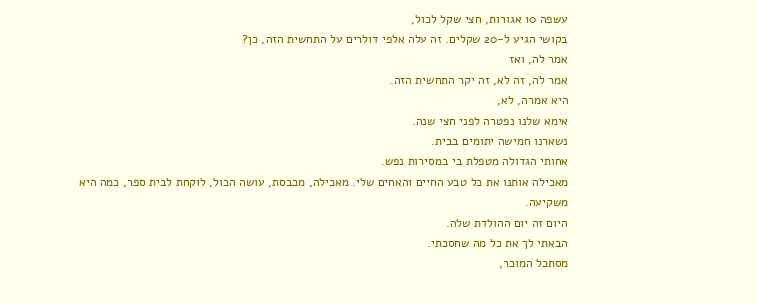עשפה 10 אגורות, חצי שקל לכול,
בקושי הגיע ל-20 שקלים. זה עלה אלפי דולרים על התחשית הזה, כן?
אמר לה, ואז
אמר לה, זה לא, זה יקר התחשית הזה.
היא אמרה, לא,
אימא שלנו נפטרה לפני חצי שנה.
נשארנו חמישה יתומים בבית.
אחותי הגדולה מטפלת בי במסירות נפש.
מאכילה אותנו את כל טבע החיים והאחים שלי. מאכילה, מכבסת, עושה הכול, לוקחת לבית ספר, כמה היא משקיעה.
היום זה יום ההולדת שלה.
הבאתי לך את כל מה שחסכתי.
מסתכל המוכר,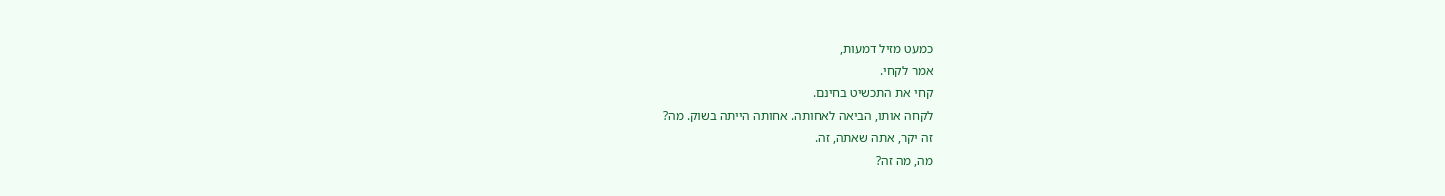כמעט מזיל דמעות,
אמר לקחי.
קחי את התכשיט בחינם.
לקחה אותו, הביאה לאחותה. אחותה הייתה בשוק. מה?
זה יקר, אתה שאתה, זה.
מה, מה זה?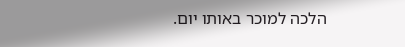הלכה למוכר באותו יום.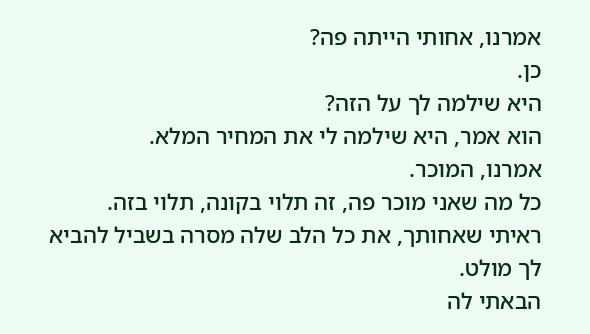אמרנו, אחותי הייתה פה?
כן.
היא שילמה לך על הזה?
הוא אמר, היא שילמה לי את המחיר המלא.
אמרנו, המוכר.
כל מה שאני מוכר פה, זה תלוי בקונה, תלוי בזה.
ראיתי שאחותך, את כל הלב שלה מסרה בשביל להביא לך מולט.
הבאתי לה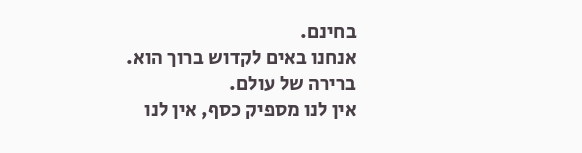בחינם.
אנחנו באים לקדוש ברוך הוא.
ברירה של עולם.
אין לנו מספיק כסף, אין לנו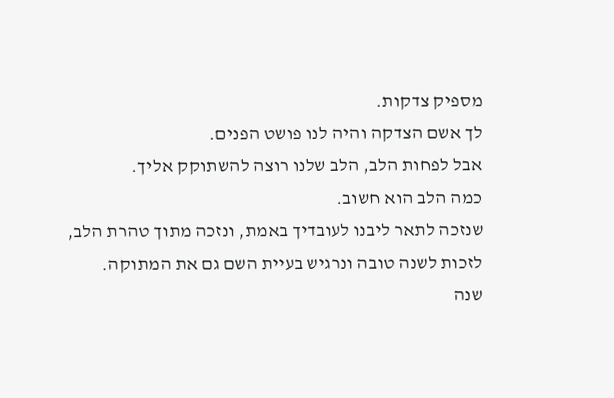מספיק צדקות.
לך אשם הצדקה והיה לנו פושט הפנים.
אבל לפחות הלב, הלב שלנו רוצה להשתוקק אליך.
כמה הלב הוא חשוב.
שנזכה לתאר ליבנו לעובדיך באמת, ונזכה מתוך טהרת הלב,
לזכות לשנה טובה ונרגיש בעיית השם גם את המתוקה.
שנה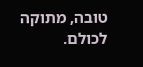טובה, מתוקה לכולם.